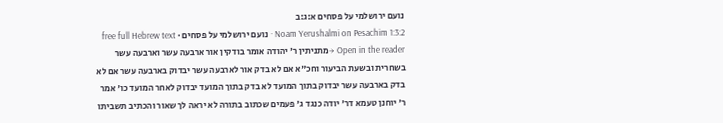נועם ירושלמי על פסחים א:ג:ב
Noam Yerushalmi on Pesachim 1:3:2 · נועם ירושלמי על פסחים · free full Hebrew text
Open in the reader →מתניתין ר' יהודה אומר בודקין אור ארבעה עשר וארבעה עשר בשחרית ובשעת הביעור וחכ"א אם לא בדק אור לארבעה עשר יבדוק בארבעה עשר אם לא בדק בארבעה עשר יבדוק בתוך המועד לא בדק בתוך המועד יבדוק לאחר המועד כו' אמר ר' יוחנן טעמא דר' יודה כנגד ג' פעמים שכתוב בתורה לא יראה לך שאור והכתיב תשביתו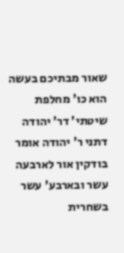שאור מבתיכם בעשה הוא כו' מחלפת שיטתי' דר' יהודה דתני ר' יהודה אומר בודקין אור לארבעה עשר ובארבע' עשר בשחרית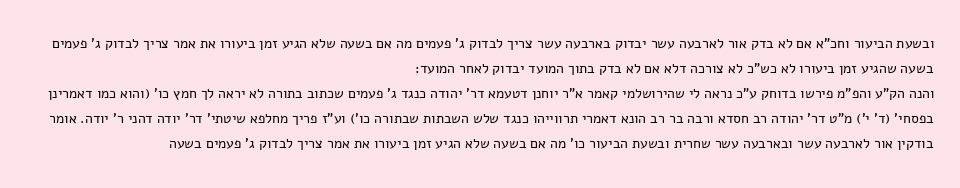ובשעת הביעור וחכ"א אם לא בדק אור לארבעה עשר יבדוק בארבעה עשר צריך לבדוק ג' פעמים מה אם בשעה שלא הגיע זמן ביעורו את אמר צריך לבדוק ג' פעמים בשעה שהגיע זמן ביעורו לא כש"כ לא צורכה דלא אם לא בדק בתוך המועד יבדוק לאחר המועד:
והנה הק"ע והפ"מ פירשו בדוחק ע"כ נראה לי שהירושלמי קאמר א"ר יוחנן דטעמא דר' יהודה כנגד ג' פעמים שכתוב בתורה לא יראה לך חמץ כו' (והוא כמו דאמרינן בפסחי' (ד' י') מ"ט דר' יהודה רב חסדא ורבה בר רב הונא דאמרי תרווייהו כנגד שלש השבתות שבתורה כו') וע"ז פריך מחלפא שיטתי' דר' יודה דהני ר' יודה. אומר בודקין אור לארבעה עשר ובארבעה עשר שחרית ובשעת הביעור כו' מה אם בשעה שלא הגיע זמן ביעורו את אמר צריך לבדוק ג' פעמים בשעה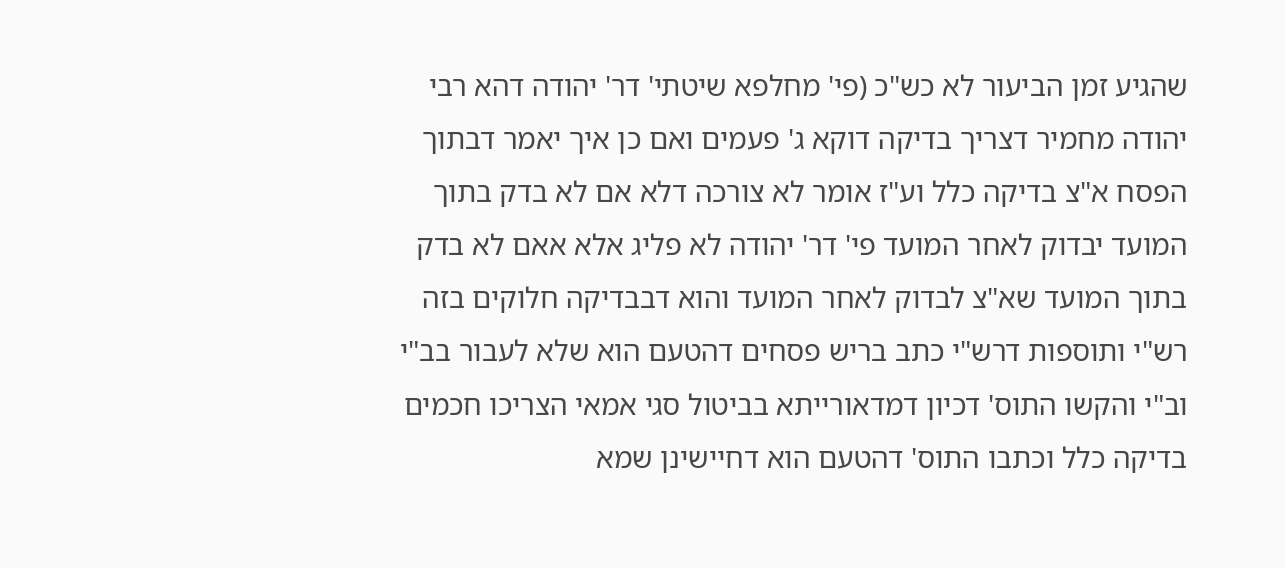שהגיע זמן הביעור לא כש"כ (פי' מחלפא שיטתי' דר' יהודה דהא רבי יהודה מחמיר דצריך בדיקה דוקא ג' פעמים ואם כן איך יאמר דבתוך הפסח א"צ בדיקה כלל וע"ז אומר לא צורכה דלא אם לא בדק בתוך המועד יבדוק לאחר המועד פי' דר' יהודה לא פליג אלא אאם לא בדק בתוך המועד שא"צ לבדוק לאחר המועד והוא דבבדיקה חלוקים בזה רש"י ותוספות דרש"י כתב בריש פסחים דהטעם הוא שלא לעבור בב"י וב"י והקשו התוס' דכיון דמדאורייתא בביטול סגי אמאי הצריכו חכמים בדיקה כלל וכתבו התוס' דהטעם הוא דחיישינן שמא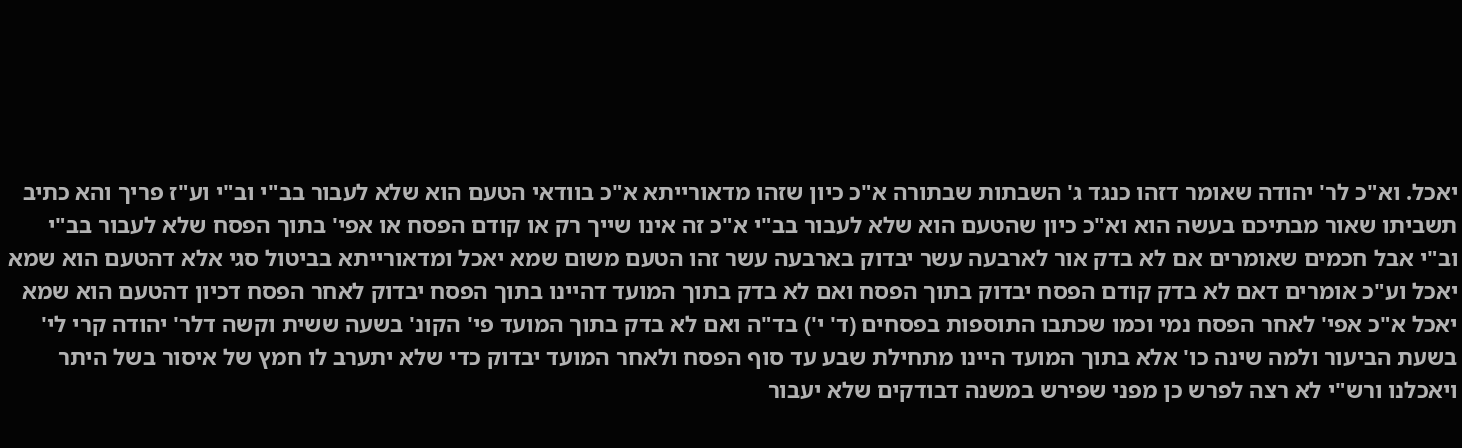יאכל. וא"כ לר' יהודה שאומר דזהו כנגד ג' השבתות שבתורה א"כ כיון שזהו מדאורייתא א"כ בוודאי הטעם הוא שלא לעבור בב"י וב"י וע"ז פריך והא כתיב תשביתו שאור מבתיכם בעשה הוא וא"כ כיון שהטעם הוא שלא לעבור בב"י א"כ זה אינו שייך רק או קודם הפסח או אפי' בתוך הפסח שלא לעבור בב"י וב"י אבל חכמים שאומרים אם לא בדק אור לארבעה עשר יבדוק בארבעה עשר זהו הטעם משום שמא יאכל ומדאורייתא בביטול סגי אלא דהטעם הוא שמא יאכל וע"כ אומרים דאם לא בדק קודם הפסח יבדוק בתוך הפסח ואם לא בדק בתוך המועד דהיינו בתוך הפסח יבדוק לאחר הפסח דכיון דהטעם הוא שמא יאכל א"כ אפי' לאחר הפסח נמי וכמו שכתבו התוספות בפסחים (ד' י') בד"ה ואם לא בדק בתוך המועד פי' הקונ' בשעה ששית וקשה דלר' יהודה קרי לי' בשעת הביעור ולמה שינה כו' אלא בתוך המועד היינו מתחילת שבע עד סוף הפסח ולאחר המועד יבדוק כדי שלא יתערב לו חמץ של איסור בשל היתר ויאכלנו ורש"י לא רצה לפרש כן מפני שפירש במשנה דבודקים שלא יעבור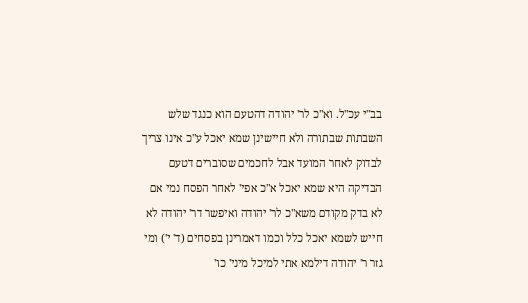בב"י עכ"ל. וא"כ לר' יהודה דהטעם הוא כנגד שלש השבתות שבתורה ולא חיישינן שמא יאכל ע"כ אינו צריך לבדוק לאחר המועד אבל לחכמים שסוברים דטעם הבדיקה היא שמא יאכל א"כ אפי' לאחר הפסח נמי אם לא בדק מקודם משא"כ לר' יהודה ואיפשר דר' יהודה לא חייש לשמא יאכל כלל וכמו דאמרינן בפסחים (ד' י') ומי גזר ר' יהודה דילמא אתי למיכל מיני' כו'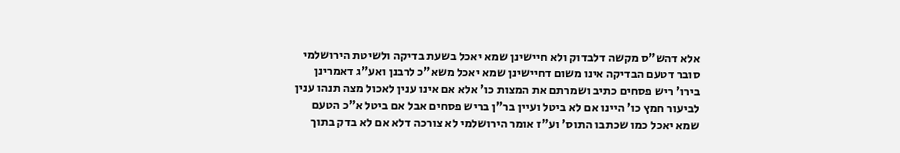אלא דהש"ס מקשה דלבדוק ולא חיישינן שמא יאכל בשעת בדיקה ולשיטת הירושלמי סובר דטעם הבדיקה אינו משום דחיישינן שמא יאכל משא"כ לרבנן ואע"ג דאמרינן בירו' ריש פסחים כתיב ושמרתם את המצות כו' אלא אם אינו ענין לאכול מצה תנהו ענין לביעור חמץ כו' היינו אם לא ביטל ועיין בר"ן בריש פסחים אבל אם ביטל א"כ הטעם שמא יאכל כמו שכתבו התוס' וע"ז אומר הירושלמי לא צורכה דלא אם לא בדק בתוך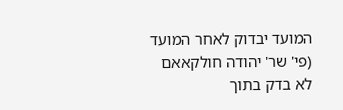המועד יבדוק לאחר המועד (פי' שר' יהודה חולקאאם לא בדק בתוך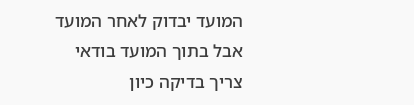המועד יבדוק לאחר המועד אבל בתוך המועד בודאי צריך בדיקה כיון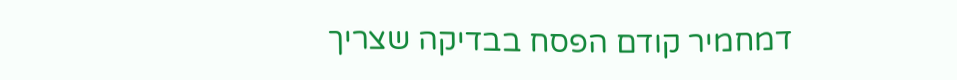דמחמיר קודם הפסח בבדיקה שצריך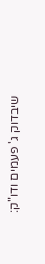שיבדוק ג' פעמים ודו"ק: